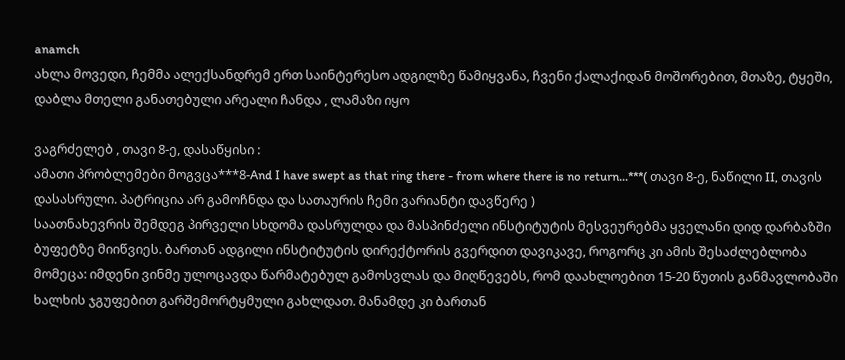anamch
ახლა მოვედი, ჩემმა ალექსანდრემ ერთ საინტერესო ადგილზე წამიყვანა, ჩვენი ქალაქიდან მოშორებით, მთაზე, ტყეში, დაბლა მთელი განათებული არეალი ჩანდა , ლამაზი იყო

ვაგრძელებ , თავი 8-ე, დასაწყისი :
ამათი პრობლემები მოგვცა***8-And I have swept as that ring there - from where there is no return...***( თავი 8-ე, ნაწილი II, თავის დასასრული. პატრიცია არ გამოჩნდა და სათაურის ჩემი ვარიანტი დავწერე )
საათნახევრის შემდეგ პირველი სხდომა დასრულდა და მასპინძელი ინსტიტუტის მესვეურებმა ყველანი დიდ დარბაზში ბუფეტზე მიიწვიეს. ბართან ადგილი ინსტიტუტის დირექტორის გვერდით დავიკავე, როგორც კი ამის შესაძლებლობა მომეცა: იმდენი ვინმე ულოცავდა წარმატებულ გამოსვლას და მიღწევებს, რომ დაახლოებით 15-20 წუთის განმავლობაში ხალხის ჯგუფებით გარშემორტყმული გახლდათ. მანამდე კი ბართან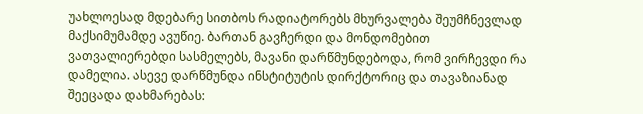უახლოესად მდებარე სითბოს რადიატორებს მხურვალება შეუმჩნევლად მაქსიმუმამდე ავუწიე. ბართან გავჩერდი და მონდომებით ვათვალიერებდი სასმელებს, მავანი დარწმუნდებოდა, რომ ვირჩევდი რა დამელია. ასევე დარწმუნდა ინსტიტუტის დირქტორიც და თავაზიანად შეეცადა დახმარებას: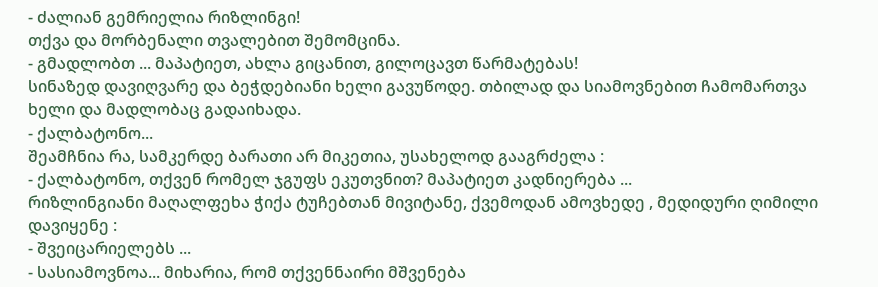- ძალიან გემრიელია რიზლინგი!
თქვა და მორბენალი თვალებით შემომცინა.
- გმადლობთ ... მაპატიეთ, ახლა გიცანით, გილოცავთ წარმატებას!
სინაზედ დავიღვარე და ბეჭდებიანი ხელი გავუწოდე. თბილად და სიამოვნებით ჩამომართვა ხელი და მადლობაც გადაიხადა.
- ქალბატონო...
შეამჩნია რა, სამკერდე ბარათი არ მიკეთია, უსახელოდ გააგრძელა :
- ქალბატონო, თქვენ რომელ ჯგუფს ეკუთვნით? მაპატიეთ კადნიერება ...
რიზლინგიანი მაღალფეხა ჭიქა ტუჩებთან მივიტანე, ქვემოდან ამოვხედე , მედიდური ღიმილი დავიყენე :
- შვეიცარიელებს ...
- სასიამოვნოა... მიხარია, რომ თქვენნაირი მშვენება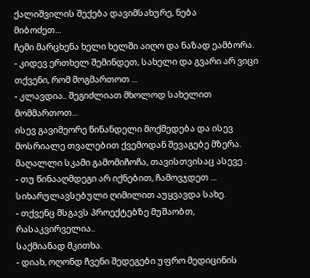ქალიშვილის შექება დავიმსახურე, ნება
მიბოძეთ...
ჩემი მარცხენა ხელი ხელში აიღო და ნაზად ეამბორა.
- კიდევ ერთხელ შემინდეთ, სახელი და გვარი არ ვიცი თქვენი, რომ მოგმართოთ ...
- კლავდია.. შეგიძლიათ მხოლოდ სახელით მომმართოთ...
ისევ გავიმეორე წინანდელი მოქმედება და ისევ მოსრიალე თვალებით ქვემოდან შევაგებე მზერა.
მაღალლი სკამი გამომიჩოჩა, თავისთვისაც ასევე .
- თუ წინააღმდეგი არ იქნებით, ჩამოვჯდეთ ...
სიხარულავსებული ღიმილით აუყვავდა სახე.
- თქვენც მსგავს პროექტებზე მუშაობთ, რასაკვირველია..
საქმიანად მკითხა.
- დიახ, ოღონდ ჩვენი შედეგები უფრო მედიცინის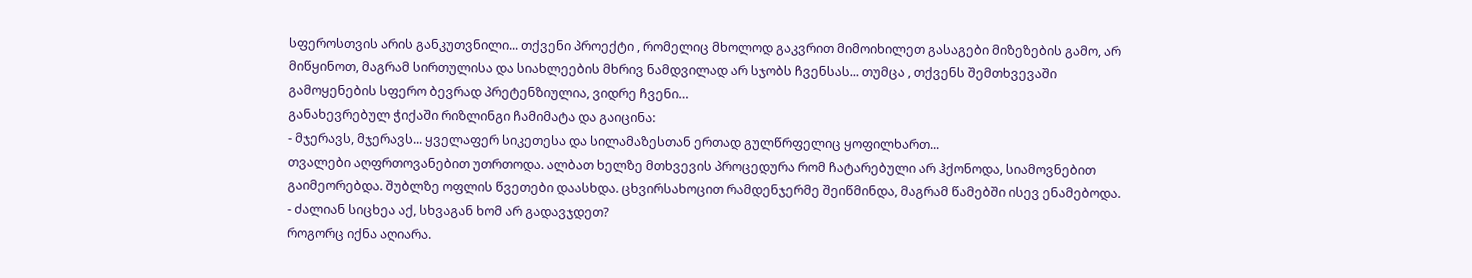სფეროსთვის არის განკუთვნილი... თქვენი პროექტი , რომელიც მხოლოდ გაკვრით მიმოიხილეთ გასაგები მიზეზების გამო, არ მიწყინოთ, მაგრამ სირთულისა და სიახლეების მხრივ ნამდვილად არ სჯობს ჩვენსას... თუმცა , თქვენს შემთხვევაში გამოყენების სფერო ბევრად პრეტენზიულია, ვიდრე ჩვენი…
განახევრებულ ჭიქაში რიზლინგი ჩამიმატა და გაიცინა:
- მჯერავს, მჯერავს... ყველაფერ სიკეთესა და სილამაზესთან ერთად გულწრფელიც ყოფილხართ...
თვალები აღფრთოვანებით უთრთოდა. ალბათ ხელზე მთხვევის პროცედურა რომ ჩატარებული არ ჰქონოდა, სიამოვნებით გაიმეორებდა. შუბლზე ოფლის წვეთები დაასხდა. ცხვირსახოცით რამდენჯერმე შეიწმინდა, მაგრამ წამებში ისევ ენამებოდა.
- ძალიან სიცხეა აქ, სხვაგან ხომ არ გადავჯდეთ?
როგორც იქნა აღიარა.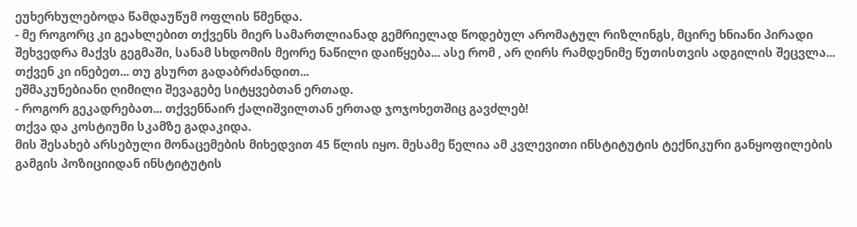ეუხერხულებოდა წამდაუწუმ ოფლის წმენდა.
- მე როგორც კი გეახლებით თქვენს მიერ სამართლიანად გემრიელად წოდებულ არომატულ რიზლინგს, მცირე ხნიანი პირადი შეხვედრა მაქვს გეგმაში, სანამ სხდომის მეორე ნაწილი დაიწყება... ასე რომ , არ ღირს რამდენიმე წუთისთვის ადგილის შეცვლა... თქვენ კი ინებეთ... თუ გსურთ გადაბრძანდით...
ეშმაკუნებიანი ღიმილი შევაგებე სიტყვებთან ერთად.
- როგორ გეკადრებათ... თქვენნაირ ქალიშვილთან ერთად ჯოჯოხეთშიც გავძლებ!
თქვა და კოსტიუმი სკამზე გადაკიდა.
მის შესახებ არსებული მონაცემების მიხედვით 45 წლის იყო. მესამე წელია ამ კვლევითი ინსტიტუტის ტექნიკური განყოფილების გამგის პოზიციიდან ინსტიტუტის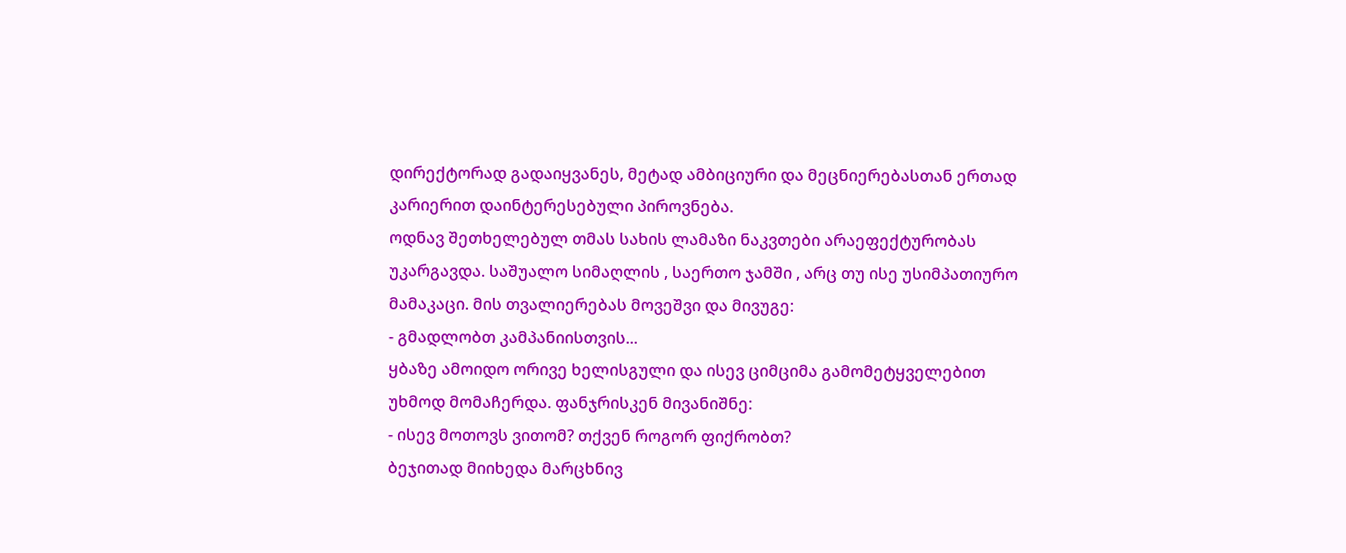დირექტორად გადაიყვანეს, მეტად ამბიციური და მეცნიერებასთან ერთად კარიერით დაინტერესებული პიროვნება.
ოდნავ შეთხელებულ თმას სახის ლამაზი ნაკვთები არაეფექტურობას უკარგავდა. საშუალო სიმაღლის , საერთო ჯამში , არც თუ ისე უსიმპათიურო მამაკაცი. მის თვალიერებას მოვეშვი და მივუგე:
- გმადლობთ კამპანიისთვის...
ყბაზე ამოიდო ორივე ხელისგული და ისევ ციმციმა გამომეტყველებით უხმოდ მომაჩერდა. ფანჯრისკენ მივანიშნე:
- ისევ მოთოვს ვითომ? თქვენ როგორ ფიქრობთ?
ბეჯითად მიიხედა მარცხნივ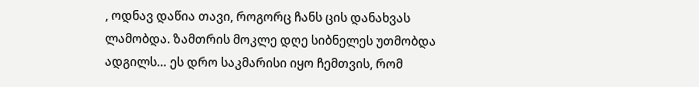, ოდნავ დაწია თავი, როგორც ჩანს ცის დანახვას ლამობდა. ზამთრის მოკლე დღე სიბნელეს უთმობდა ადგილს… ეს დრო საკმარისი იყო ჩემთვის, რომ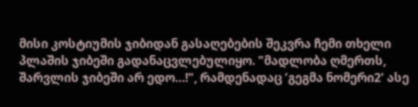მისი კოსტიუმის ჯიბიდან გასაღებების შეკვრა ჩემი თხელი პლაშის ჯიბეში გადანაცვლებულიყო. "მადლობა ღმერთს, შარვლის ჯიბეში არ ედო…!", რამდენადაც ’გეგმა ნომერი2’ ასე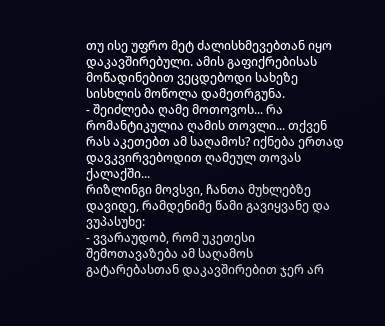თუ ისე უფრო მეტ ძალისხმევებთან იყო დაკავშირებული. ამის გაფიქრებისას მოწადინებით ვეცდებოდი სახეზე სისხლის მოწოლა დამეთრგუნა.
- შეიძლება ღამე მოთოვოს... რა რომანტიკულია ღამის თოვლი... თქვენ რას აკეთებთ ამ საღამოს? იქნება ერთად დავკვირვებოდით ღამეულ თოვას ქალაქში...
რიზლინგი მოვსვი, ჩანთა მუხლებზე დავიდე, რამდენიმე წამი გავიყვანე და ვუპასუხე:
- ვვარაუდობ, რომ უკეთესი შემოთავაზება ამ საღამოს გატარებასთან დაკავშირებით ჯერ არ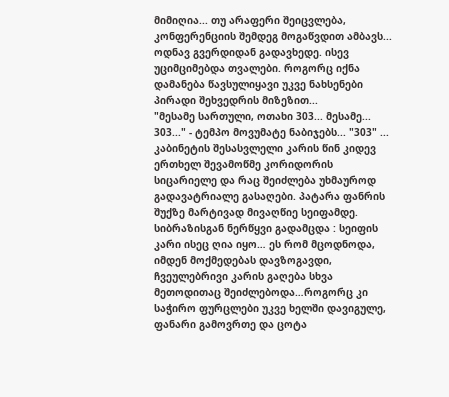მიმიღია... თუ არაფერი შეიცვლება, კონფერენციის შემდეგ მოგაწვდით ამბავს...
ოდნავ გვერდიდან გადავხედე. ისევ უციმციმებდა თვალები. როგორც იქნა დამანება წავსულიყავი უკვე ნახსენები პირადი შეხვედრის მიზეზით...
"მესამე სართული, ოთახი 303... მესამე... 303..." - ტემპო მოვუმატე ნაბიჯებს... "303" ... კაბინეტის შესასვლელი კარის წინ კიდევ ერთხელ შევამოწმე კორიდორის სიცარიელე და რაც შეიძლება უხმაუროდ გადავატრიალე გასაღები. პატარა ფანრის შუქზე მარტივად მივაღწიე სეიფამდე. სიბრაზისგან ნერწყვი გადამცდა : სეიფის კარი ისეც ღია იყო… ეს რომ მცოდნოდა, იმდენ მოქმედებას დავზოგავდი, ჩვეულებრივი კარის გაღება სხვა მეთოდითაც შეიძლებოდა…როგორც კი საჭირო ფურცლები უკვე ხელში დავიგულე, ფანარი გამოვრთე და ცოტა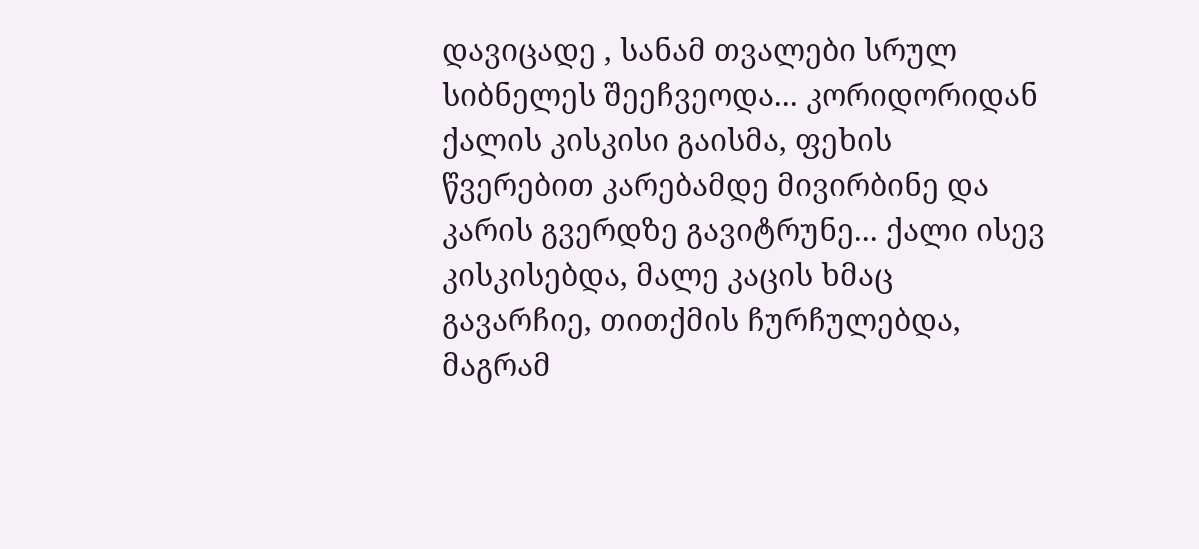დავიცადე , სანამ თვალები სრულ სიბნელეს შეეჩვეოდა... კორიდორიდან ქალის კისკისი გაისმა, ფეხის წვერებით კარებამდე მივირბინე და კარის გვერდზე გავიტრუნე... ქალი ისევ კისკისებდა, მალე კაცის ხმაც გავარჩიე, თითქმის ჩურჩულებდა, მაგრამ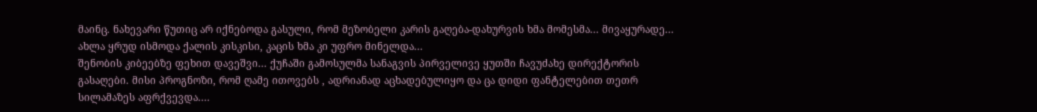მაინც. ნახევარი წუთიც არ იქნებოდა გასული, რომ მეზობელი კარის გაღება-დახურვის ხმა მომესმა... მივაყურადე... ახლა ყრუდ ისმოდა ქალის კისკისი, კაცის ხმა კი უფრო მინელდა...
შენობის კიბეებზე ფეხით დავეშვი... ქუჩაში გამოსულმა სანაგვის პირველივე ყუთში ჩავუძახე დირექტორის გასაღები. მისი პროგნოზი, რომ ღამე ითოვებს , ადრიანად აცხადებულიყო და ცა დიდი ფანტელებით თეთრ სილამაზეს აფრქვევდა....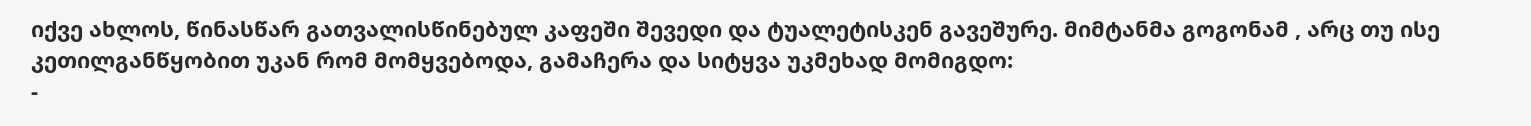იქვე ახლოს, წინასწარ გათვალისწინებულ კაფეში შევედი და ტუალეტისკენ გავეშურე. მიმტანმა გოგონამ , არც თუ ისე კეთილგანწყობით უკან რომ მომყვებოდა, გამაჩერა და სიტყვა უკმეხად მომიგდო:
-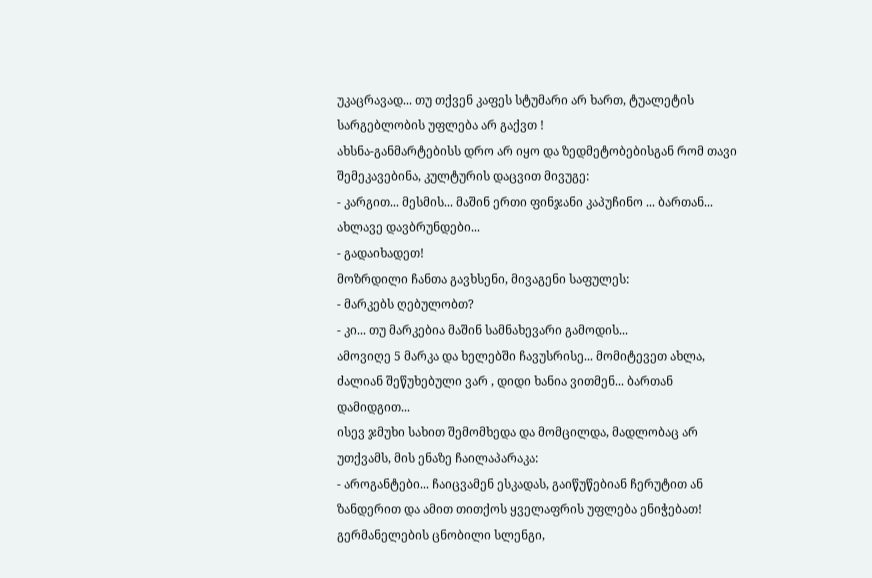უკაცრავად... თუ თქვენ კაფეს სტუმარი არ ხართ, ტუალეტის სარგებლობის უფლება არ გაქვთ !
ახსნა-განმარტებისს დრო არ იყო და ზედმეტობებისგან რომ თავი შემეკავებინა, კულტურის დაცვით მივუგე:
- კარგით... მესმის... მაშინ ერთი ფინჯანი კაპუჩინო ... ბართან... ახლავე დავბრუნდები...
- გადაიხადეთ!
მოზრდილი ჩანთა გავხსენი, მივაგენი საფულეს:
- მარკებს ღებულობთ?
- კი... თუ მარკებია მაშინ სამნახევარი გამოდის...
ამოვიღე 5 მარკა და ხელებში ჩავუსრისე... მომიტევეთ ახლა, ძალიან შეწუხებული ვარ , დიდი ხანია ვითმენ... ბართან დამიდგით...
ისევ ჯმუხი სახით შემომხედა და მომცილდა, მადლობაც არ უთქვამს, მის ენაზე ჩაილაპარაკა:
- აროგანტები... ჩაიცვამენ ესკადას, გაიწუწებიან ჩერუტით ან ზანდერით და ამით თითქოს ყველაფრის უფლება ენიჭებათ!
გერმანელების ცნობილი სლენგი,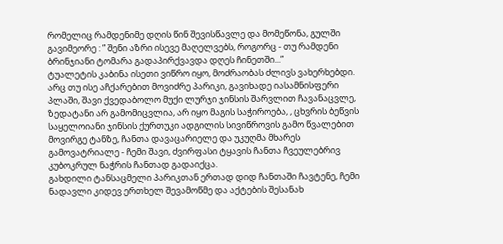რომელიც რამდენიმე დღის წინ შევისწავლე და მომეწონა, გულში გავიმეორე : ” შენი აზრი ისევე მაღელვებს, როგორც - თუ რამდენი ბრინჯიანი ტომარა გადაპირქვავდა დღეს ჩინეთში...”
ტუალეტის კაბინა ისეთი ვიწრო იყო, მოძრაობას ძლივს ვახერხებდი. არც თუ ისე აჩქარებით მოვიძრე პარიკი, გავიხადე იასამნისფერი პლაში, შავი ქვედაბოლო მუქი ლურჯი ჯინსის შარვლით ჩავანაცვლე, ზედატანი არ გამომიცვლია, არ იყო მაგის საჭიროება, , ცხვრის ბეწვის საყელოიანი ჯინსის ქურთუკი ადგილის სივიწროვის გამო წვალებით მოვირგე ტანზე, ჩანთა დავაცარიელე და უკუღმა მხარეს გამოვატრიალე - ჩემი შავი, ძვირფასი ტყავის ჩანთა ჩვეულებრივ კუბოკრულ ნაჭრის ჩანთად გადაიქცა.
გახდილი ტანსაცმელი პარიკთან ერთად დიდ ჩანთაში ჩავტენე, ჩემი ნადავლი კიდევ ერთხელ შევამოწმე და აქტების შესანახ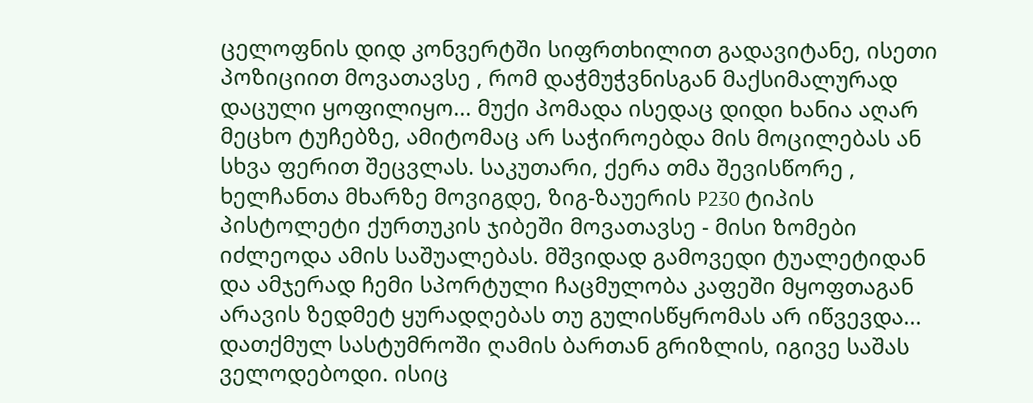ცელოფნის დიდ კონვერტში სიფრთხილით გადავიტანე, ისეთი პოზიციით მოვათავსე , რომ დაჭმუჭვნისგან მაქსიმალურად დაცული ყოფილიყო... მუქი პომადა ისედაც დიდი ხანია აღარ მეცხო ტუჩებზე, ამიტომაც არ საჭიროებდა მის მოცილებას ან სხვა ფერით შეცვლას. საკუთარი, ქერა თმა შევისწორე , ხელჩანთა მხარზე მოვიგდე, ზიგ-ზაუერის P230 ტიპის პისტოლეტი ქურთუკის ჯიბეში მოვათავსე - მისი ზომები იძლეოდა ამის საშუალებას. მშვიდად გამოვედი ტუალეტიდან და ამჯერად ჩემი სპორტული ჩაცმულობა კაფეში მყოფთაგან არავის ზედმეტ ყურადღებას თუ გულისწყრომას არ იწვევდა...
დათქმულ სასტუმროში ღამის ბართან გრიზლის, იგივე საშას ველოდებოდი. ისიც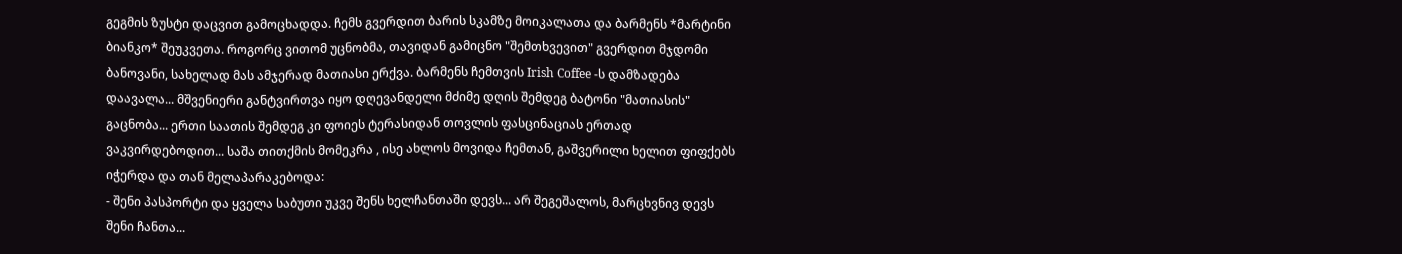გეგმის ზუსტი დაცვით გამოცხადდა. ჩემს გვერდით ბარის სკამზე მოიკალათა და ბარმენს *მარტინი ბიანკო* შეუკვეთა. როგორც ვითომ უცნობმა, თავიდან გამიცნო "შემთხვევით" გვერდით მჯდომი ბანოვანი, სახელად მას ამჯერად მათიასი ერქვა. ბარმენს ჩემთვის Irish Coffee -ს დამზადება დაავალა... მშვენიერი განტვირთვა იყო დღევანდელი მძიმე დღის შემდეგ ბატონი "მათიასის" გაცნობა... ერთი საათის შემდეგ კი ფოიეს ტერასიდან თოვლის ფასცინაციას ერთად ვაკვირდებოდით... საშა თითქმის მომეკრა , ისე ახლოს მოვიდა ჩემთან, გაშვერილი ხელით ფიფქებს იჭერდა და თან მელაპარაკებოდა:
- შენი პასპორტი და ყველა საბუთი უკვე შენს ხელჩანთაში დევს... არ შეგეშალოს, მარცხვნივ დევს შენი ჩანთა...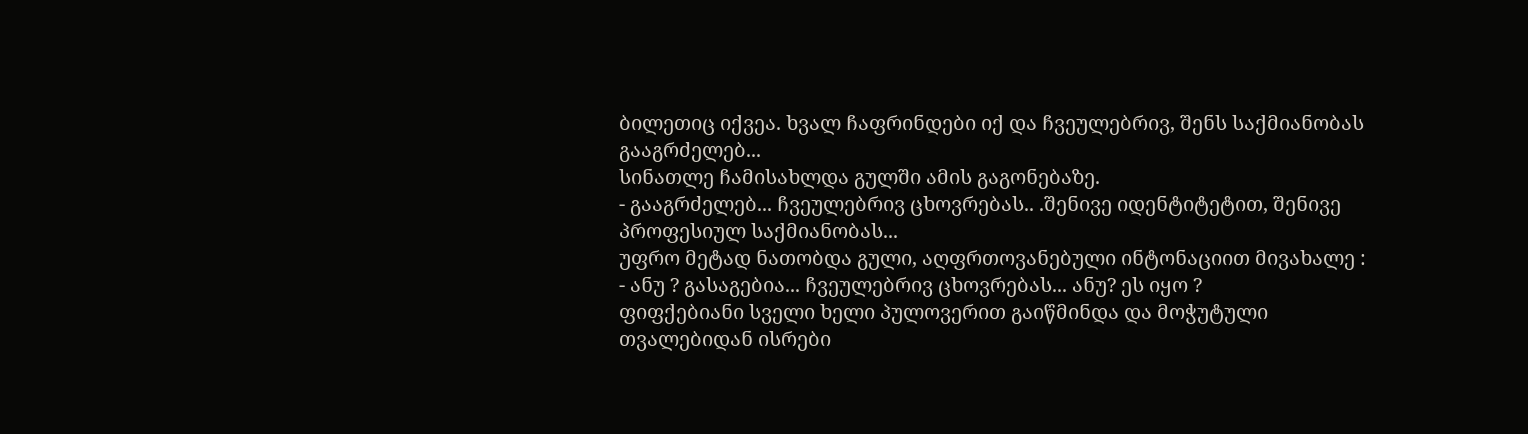ბილეთიც იქვეა. ხვალ ჩაფრინდები იქ და ჩვეულებრივ, შენს საქმიანობას გააგრძელებ...
სინათლე ჩამისახლდა გულში ამის გაგონებაზე.
- გააგრძელებ... ჩვეულებრივ ცხოვრებას.. .შენივე იდენტიტეტით, შენივე პროფესიულ საქმიანობას...
უფრო მეტად ნათობდა გული, აღფრთოვანებული ინტონაციით მივახალე :
- ანუ ? გასაგებია... ჩვეულებრივ ცხოვრებას... ანუ? ეს იყო ?
ფიფქებიანი სველი ხელი პულოვერით გაიწმინდა და მოჭუტული თვალებიდან ისრები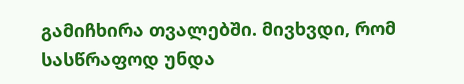გამიჩხირა თვალებში. მივხვდი, რომ სასწრაფოდ უნდა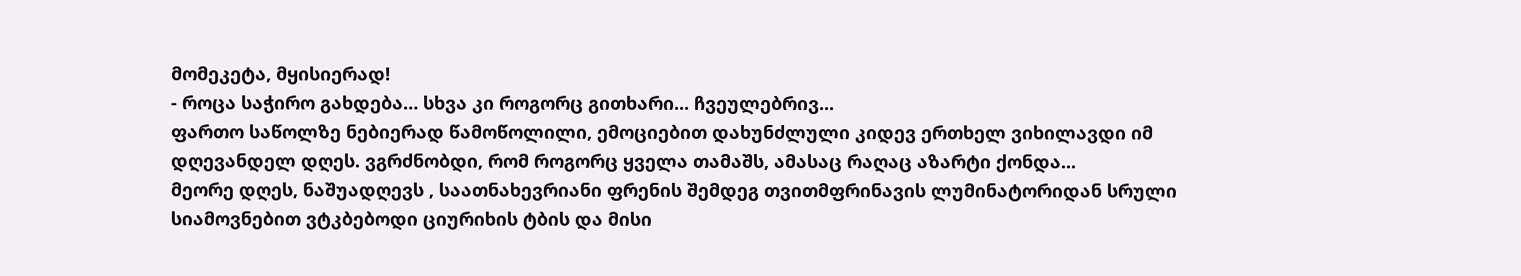მომეკეტა, მყისიერად!
- როცა საჭირო გახდება… სხვა კი როგორც გითხარი... ჩვეულებრივ...
ფართო საწოლზე ნებიერად წამოწოლილი, ემოციებით დახუნძლული კიდევ ერთხელ ვიხილავდი იმ დღევანდელ დღეს. ვგრძნობდი, რომ როგორც ყველა თამაშს, ამასაც რაღაც აზარტი ქონდა...
მეორე დღეს, ნაშუადღევს , საათნახევრიანი ფრენის შემდეგ თვითმფრინავის ლუმინატორიდან სრული სიამოვნებით ვტკბებოდი ციურიხის ტბის და მისი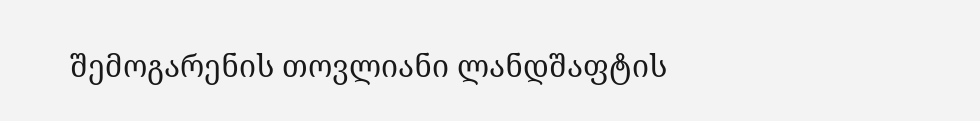შემოგარენის თოვლიანი ლანდშაფტის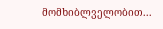მომხიბლველობით...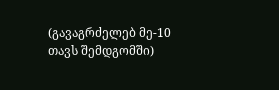(გავაგრძელებ მე-10 თავს შემდგომში)